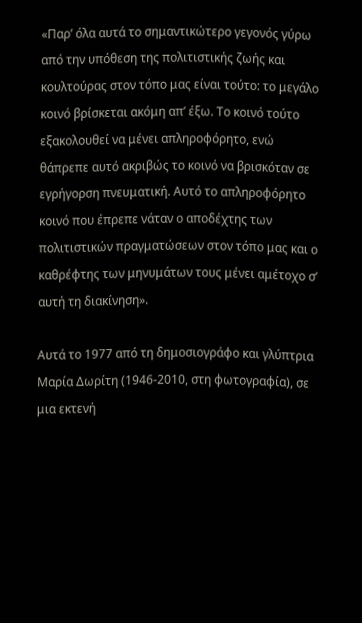«Παρ’ όλα αυτά το σημαντικώτερο γεγονός γύρω από την υπόθεση της πολιτιστικής ζωής και κουλτούρας στον τόπο μας είναι τούτο: το μεγάλο κοινό βρίσκεται ακόμη απ’ έξω. Το κοινό τούτο εξακολουθεί να μένει απληροφόρητο, ενώ θάπρεπε αυτό ακριβώς το κοινό να βρισκόταν σε εγρήγορση πνευματική. Αυτό το απληροφόρητο κοινό που έπρεπε νάταν ο αποδέχτης των πολιτιστικών πραγματώσεων στον τόπο μας και ο καθρέφτης των μηνυμάτων τους μένει αμέτοχο σ’ αυτή τη διακίνηση».

Αυτά το 1977 από τη δημοσιογράφο και γλύπτρια Μαρία Δωρίτη (1946-2010, στη φωτογραφία), σε μια εκτενή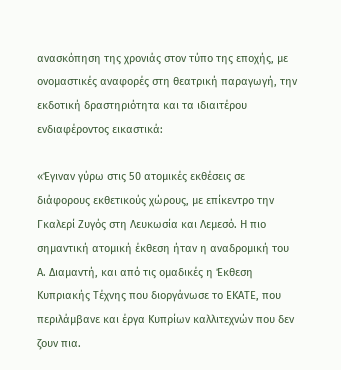ανασκόπηση της χρονιάς στον τύπο της εποχής, με ονομαστικές αναφορές στη θεατρική παραγωγή, την εκδοτική δραστηριότητα και τα ιδιαιτέρου ενδιαφέροντος εικαστικά:

«Έγιναν γύρω στις 50 ατομικές εκθέσεις σε διάφορους εκθετικούς χώρους, με επίκεντρο την Γκαλερί Ζυγός στη Λευκωσία και Λεμεσό. Η πιο σημαντική ατομική έκθεση ήταν η αναδρομική του Α. Διαμαντή, και από τις ομαδικές η Έκθεση Κυπριακής Τέχνης που διοργάνωσε το ΕΚΑΤΕ, που περιλάμβανε και έργα Κυπρίων καλλιτεχνών που δεν ζουν πια.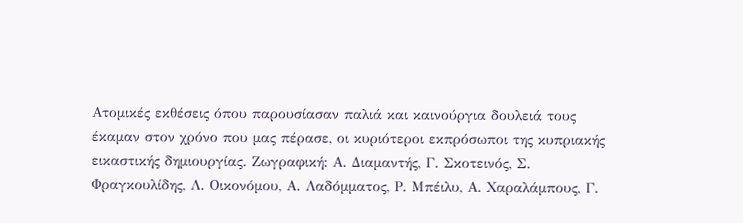Ατομικές εκθέσεις όπου παρουσίασαν παλιά και καινούργια δουλειά τους έκαμαν στον χρόνο που μας πέρασε, οι κυριότεροι εκπρόσωποι της κυπριακής εικαστικής δημιουργίας. Ζωγραφική: Α. Διαμαντής, Γ. Σκοτεινός, Σ. Φραγκουλίδης, Λ. Οικονόμου, Α. Λαδόμματος, Ρ. Μπέιλυ, Α. Χαραλάμπους, Γ.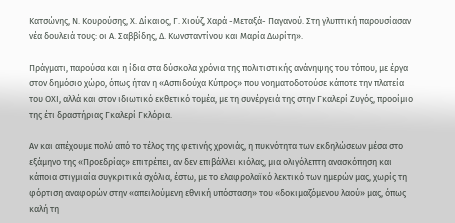Κατσώνης, Ν. Κουρούσης, Χ. Δίκαιος, Γ. Χιούζ, Χαρά -Μεταξά- Παγανού. Στη γλυπτική παρουσίασαν νέα δουλειά τους: οι Α. Σαββίδης, Δ. Κωνσταντίνου και Μαρία Δωρίτη».

Πράγματι, παρούσα και η ίδια στα δύσκολα χρόνια της πολιτιστικής ανάνηψης του τόπου, με έργα στον δημόσιο χώρο, όπως ήταν η «Ασπιδούχα Κύπρος» που νοηματοδοτούσε κάποτε την πλατεία του ΟΧΙ, αλλά και στον ιδιωτικό εκθετικό τομέα, με τη συνέργειά της στην Γκαλερί Ζυγός, προοίμιο της έτι δραστήριας Γκαλερί Γκλόρια.

Αν και απέχουμε πολύ από το τέλος της φετινής χρονιάς, η πυκνότητα των εκδηλώσεων μέσα στο εξάμηνο της «Προεδρίας» επιτρέπει, αν δεν επιβάλλει κιόλας, μια ολιγόλεπτη ανασκόπηση και κάποια στιγμιαία συγκριτικά σχόλια, έστω, με το ελαφρολαϊκό λεκτικό των ημερών μας, χωρίς τη φόρτιση αναφορών στην «απειλούμενη εθνική υπόσταση» του «δοκιμαζόμενου λαού» μας, όπως καλή τη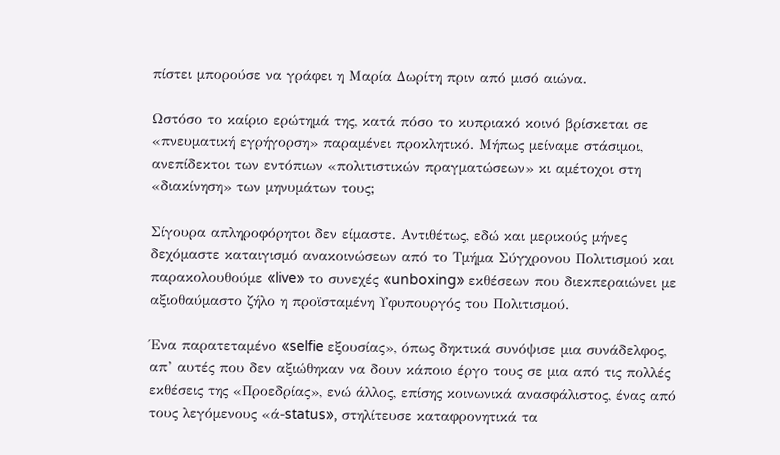πίστει μπορούσε να γράφει η Μαρία Δωρίτη πριν από μισό αιώνα.

Ωστόσο το καίριο ερώτημά της, κατά πόσο το κυπριακό κοινό βρίσκεται σε «πνευματική εγρήγορση» παραμένει προκλητικό. Μήπως μείναμε στάσιμοι, ανεπίδεκτοι των εντόπιων «πολιτιστικών πραγματώσεων» κι αμέτοχοι στη «διακίνηση» των μηνυμάτων τους;

Σίγουρα απληροφόρητοι δεν είμαστε. Αντιθέτως, εδώ και μερικούς μήνες δεχόμαστε καταιγισμό ανακοινώσεων από το Τμήμα Σύγχρονου Πολιτισμού και παρακολουθούμε «live» το συνεχές «unboxing» εκθέσεων που διεκπεραιώνει με αξιοθαύμαστο ζήλο η προϊσταμένη Υφυπουργός του Πολιτισμού.

Ένα παρατεταμένο «selfie εξουσίας», όπως δηκτικά συνόψισε μια συνάδελφος, απ’ αυτές που δεν αξιώθηκαν να δουν κάποιο έργο τους σε μια από τις πολλές εκθέσεις της «Προεδρίας», ενώ άλλος, επίσης κοινωνικά ανασφάλιστος, ένας από τους λεγόμενους «ά-status», στηλίτευσε καταφρονητικά τα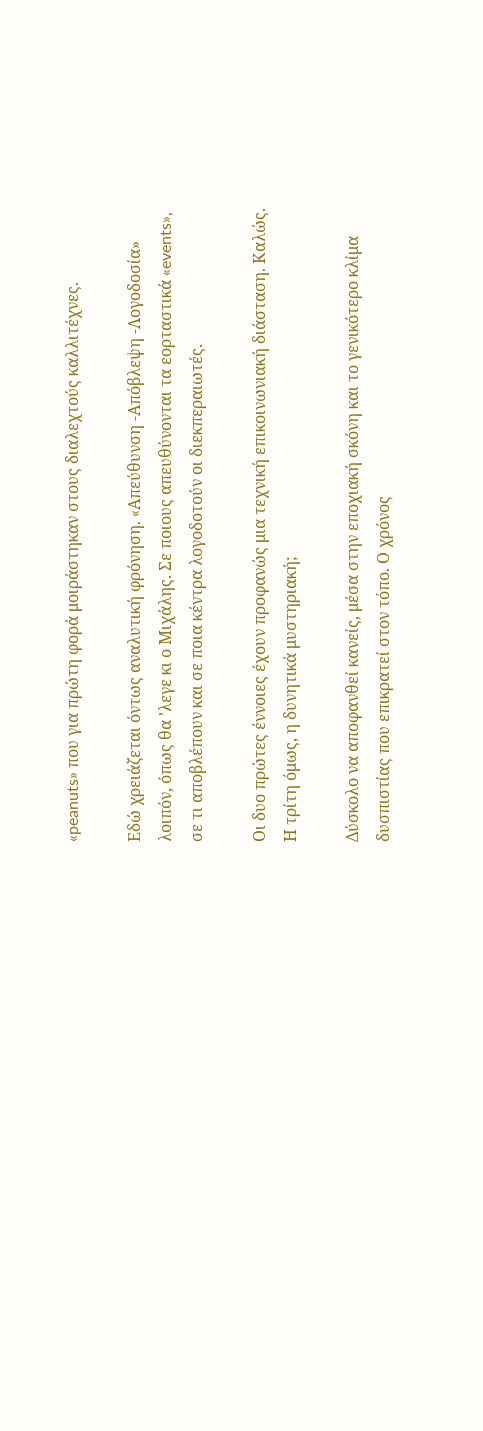«peanuts» που για πρώτη φορά μοιράστηκαν στους διαλεχτούς καλλιτέχνες.

Εδώ χρειάζεται όντως αναλυτική φρόνηση. «Aπεύθυνση -Απόβλεψη -Λογοδοσία» λοιπόν, όπως θα ’λεγε κι ο Μιχάλης. Σε ποιους απευθύνονται τα εορταστικά «events», σε τι αποβλέπουν και σε ποια κέντρα λογοδοτούν οι διεκπεραιωτές.

Οι δυο πρώτες έννοιες έχουν προφανώς μια τεχνική επικοινωνιακή διάσταση. Καλώς. Η τρίτη όμως, η δυνητικά μυστηριακή;

Δύσκολο να αποφανθεί κανείς, μέσα στην εποχιακή σκόνη και το γενικότερο κλίμα δυσπιστίας που επικρατεί στον τόπο. Ο χρόνος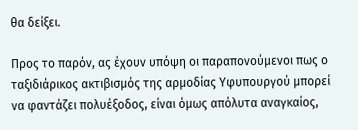θα δείξει.

Προς το παρόν, ας έχουν υπόψη οι παραπονούμενοι πως ο ταξιδιάρικος ακτιβισμός της αρμοδίας Υφυπουργού μπορεί να φαντάζει πολυέξοδος, είναι όμως απόλυτα αναγκαίος,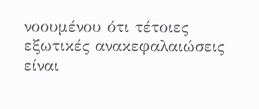νοουμένου ότι τέτοιες εξωτικές ανακεφαλαιώσεις είναι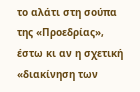το αλάτι στη σούπα της «Προεδρίας», έστω κι αν η σχετική «διακίνηση των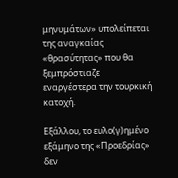μηνυμάτων» υπολείπεται της αναγκαίας «θρασύτητας» που θα ξεμπρόστιαζε εναργέστερα την τουρκική κατοχή.

Εξάλλου, το ευλο(γ)ημένο εξάμηνο της «Προεδρίας» δεν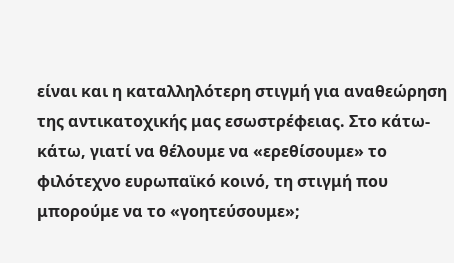είναι και η καταλληλότερη στιγμή για αναθεώρηση της αντικατοχικής μας εσωστρέφειας. Στο κάτω- κάτω, γιατί να θέλουμε να «ερεθίσουμε» το φιλότεχνο ευρωπαϊκό κοινό, τη στιγμή που μπορούμε να το «γοητεύσουμε»;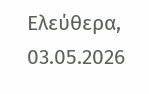Ελεύθερα, 03.05.2026